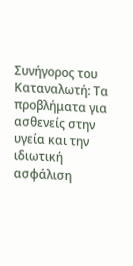Συνήγορος του Καταναλωτή: Τα προβλήματα για ασθενείς στην υγεία και την ιδιωτική ασφάλιση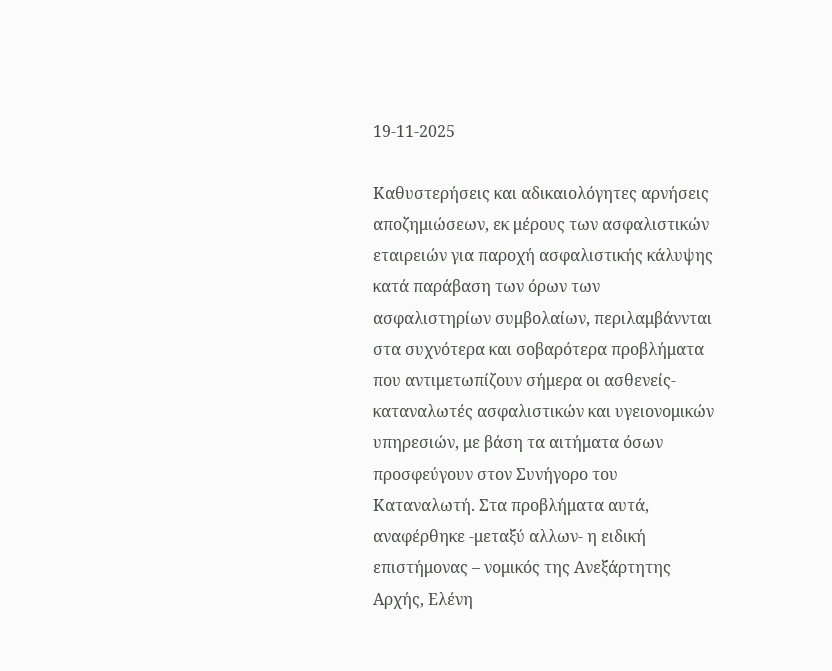19-11-2025

Καθυστερήσεις και αδικαιολόγητες αρνήσεις αποζημιώσεων, εκ μέρους των ασφαλιστικών εταιρειών για παροχή ασφαλιστικής κάλυψης κατά παράβαση των όρων των ασφαλιστηρίων συμβολαίων, περιλαμβάννται στα συχνότερα και σοβαρότερα προβλήματα που αντιμετωπίζουν σήμερα οι ασθενείς-καταναλωτές ασφαλιστικών και υγειονομικών υπηρεσιών, με βάση τα αιτήματα όσων προσφεύγουν στον Συνήγορο του Καταναλωτή. Στα προβλήματα αυτά, αναφέρθηκε -μεταξύ αλλων- η ειδική επιστήμονας – νομικός της Ανεξάρτητης Αρχής, Ελένη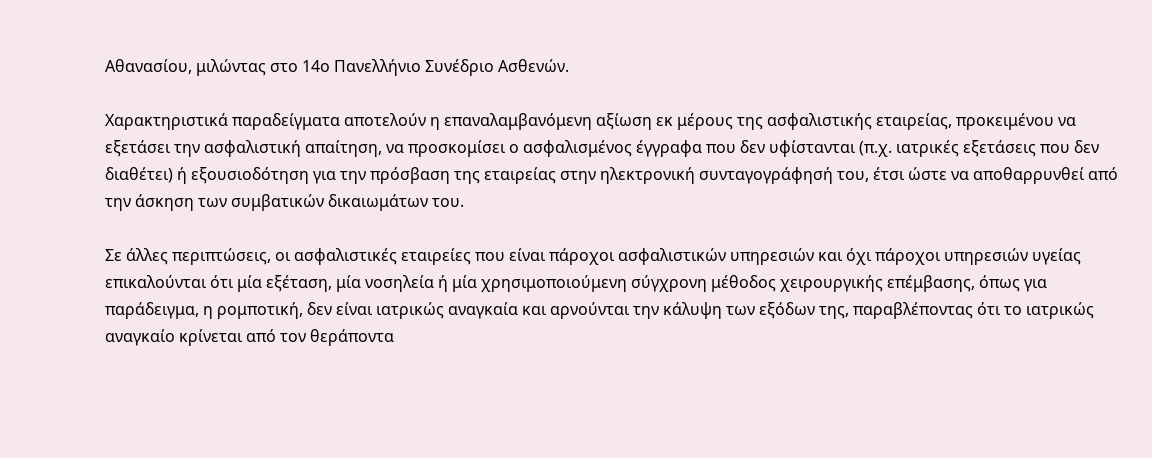Αθανασίου, μιλώντας στο 14ο Πανελλήνιο Συνέδριο Ασθενών.

Χαρακτηριστικά παραδείγματα αποτελούν η επαναλαμβανόμενη αξίωση εκ μέρους της ασφαλιστικής εταιρείας, προκειμένου να εξετάσει την ασφαλιστική απαίτηση, να προσκομίσει ο ασφαλισμένος έγγραφα που δεν υφίστανται (π.χ. ιατρικές εξετάσεις που δεν διαθέτει) ή εξουσιοδότηση για την πρόσβαση της εταιρείας στην ηλεκτρονική συνταγογράφησή του, έτσι ώστε να αποθαρρυνθεί από την άσκηση των συμβατικών δικαιωμάτων του.

Σε άλλες περιπτώσεις, οι ασφαλιστικές εταιρείες που είναι πάροχοι ασφαλιστικών υπηρεσιών και όχι πάροχοι υπηρεσιών υγείας επικαλούνται ότι μία εξέταση, μία νοσηλεία ή μία χρησιμοποιούμενη σύγχρονη μέθοδος χειρουργικής επέμβασης, όπως για παράδειγμα, η ρομποτική, δεν είναι ιατρικώς αναγκαία και αρνούνται την κάλυψη των εξόδων της, παραβλέποντας ότι το ιατρικώς αναγκαίο κρίνεται από τον θεράποντα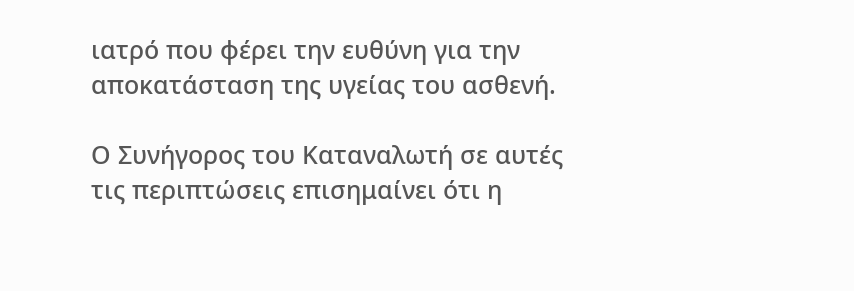ιατρό που φέρει την ευθύνη για την αποκατάσταση της υγείας του ασθενή.

Ο Συνήγορος του Καταναλωτή σε αυτές τις περιπτώσεις επισημαίνει ότι η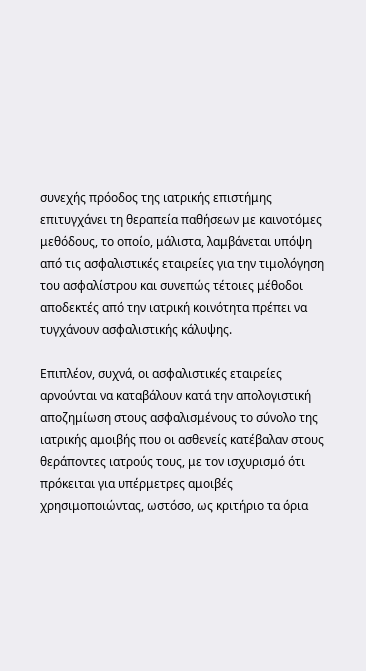συνεχής πρόοδος της ιατρικής επιστήμης επιτυγχάνει τη θεραπεία παθήσεων με καινοτόμες μεθόδους, το οποίο, μάλιστα, λαμβάνεται υπόψη από τις ασφαλιστικές εταιρείες για την τιμολόγηση του ασφαλίστρου και συνεπώς τέτοιες μέθοδοι αποδεκτές από την ιατρική κοινότητα πρέπει να τυγχάνουν ασφαλιστικής κάλυψης.

Επιπλέον, συχνά, οι ασφαλιστικές εταιρείες αρνούνται να καταβάλουν κατά την απολογιστική αποζημίωση στους ασφαλισμένους το σύνολο της ιατρικής αμοιβής που οι ασθενείς κατέβαλαν στους θεράποντες ιατρούς τους, με τον ισχυρισμό ότι πρόκειται για υπέρμετρες αμοιβές χρησιμοποιώντας, ωστόσο, ως κριτήριο τα όρια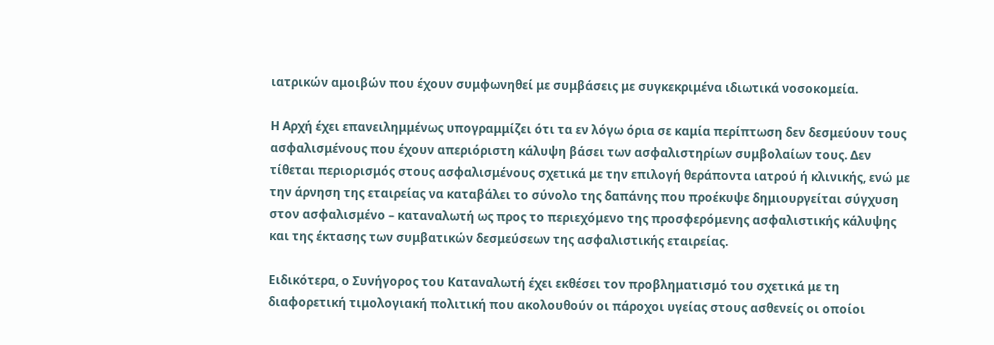ιατρικών αμοιβών που έχουν συμφωνηθεί με συμβάσεις με συγκεκριμένα ιδιωτικά νοσοκομεία.

Η Αρχή έχει επανειλημμένως υπογραμμίζει ότι τα εν λόγω όρια σε καμία περίπτωση δεν δεσμεύουν τους ασφαλισμένους που έχουν απεριόριστη κάλυψη βάσει των ασφαλιστηρίων συμβολαίων τους. Δεν τίθεται περιορισμός στους ασφαλισμένους σχετικά με την επιλογή θεράποντα ιατρού ή κλινικής, ενώ με την άρνηση της εταιρείας να καταβάλει το σύνολο της δαπάνης που προέκυψε δημιουργείται σύγχυση στον ασφαλισμένο – καταναλωτή ως προς το περιεχόμενο της προσφερόμενης ασφαλιστικής κάλυψης και της έκτασης των συμβατικών δεσμεύσεων της ασφαλιστικής εταιρείας.

Ειδικότερα, ο Συνήγορος του Καταναλωτή έχει εκθέσει τον προβληματισμό του σχετικά με τη διαφορετική τιμολογιακή πολιτική που ακολουθούν οι πάροχοι υγείας στους ασθενείς οι οποίοι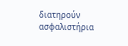διατηρούν ασφαλιστήρια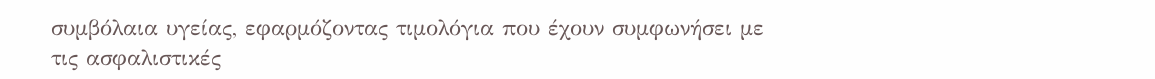συμβόλαια υγείας, εφαρμόζοντας τιμολόγια που έχουν συμφωνήσει με τις ασφαλιστικές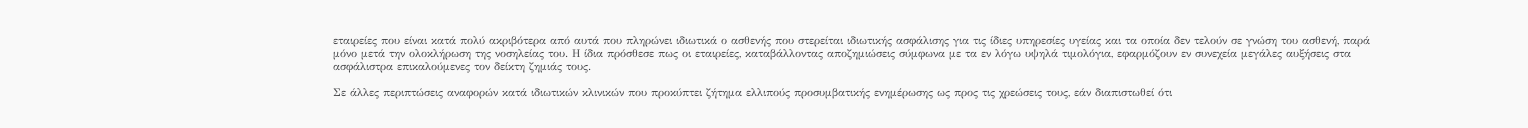εταιρείες που είναι κατά πολύ ακριβότερα από αυτά που πληρώνει ιδιωτικά ο ασθενής που στερείται ιδιωτικής ασφάλισης για τις ίδιες υπηρεσίες υγείας και τα οποία δεν τελούν σε γνώση του ασθενή, παρά μόνο μετά την ολοκλήρωση της νοσηλείας του. Η ίδια πρόσθεσε πως οι εταιρείες, καταβάλλοντας αποζημιώσεις σύμφωνα με τα εν λόγω υψηλά τιμολόγια, εφαρμόζουν εν συνεχεία μεγάλες αυξήσεις στα ασφάλιστρα επικαλούμενες τον δείκτη ζημιάς τους.

Σε άλλες περιπτώσεις αναφορών κατά ιδιωτικών κλινικών που προκύπτει ζήτημα ελλιπούς προσυμβατικής ενημέρωσης ως προς τις χρεώσεις τους, εάν διαπιστωθεί ότι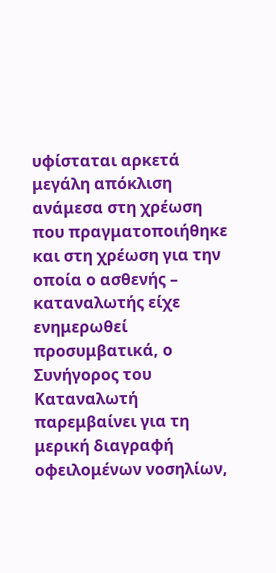υφίσταται αρκετά μεγάλη απόκλιση ανάμεσα στη χρέωση που πραγματοποιήθηκε και στη χρέωση για την οποία ο ασθενής – καταναλωτής είχε ενημερωθεί προσυμβατικά, ο Συνήγορος του Καταναλωτή παρεμβαίνει για τη μερική διαγραφή οφειλομένων νοσηλίων,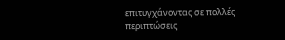επιτυγχάνοντας σε πολλές περιπτώσεις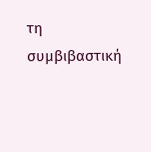τη συμβιβαστική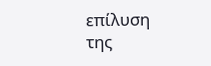επίλυση της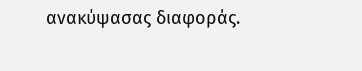ανακύψασας διαφοράς.